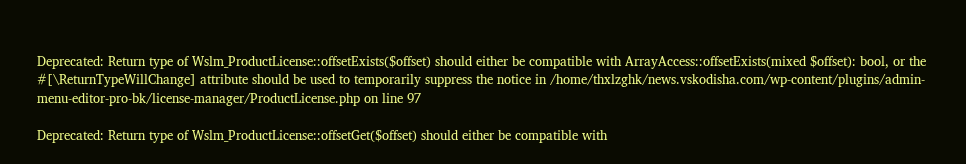Deprecated: Return type of Wslm_ProductLicense::offsetExists($offset) should either be compatible with ArrayAccess::offsetExists(mixed $offset): bool, or the #[\ReturnTypeWillChange] attribute should be used to temporarily suppress the notice in /home/thxlzghk/news.vskodisha.com/wp-content/plugins/admin-menu-editor-pro-bk/license-manager/ProductLicense.php on line 97

Deprecated: Return type of Wslm_ProductLicense::offsetGet($offset) should either be compatible with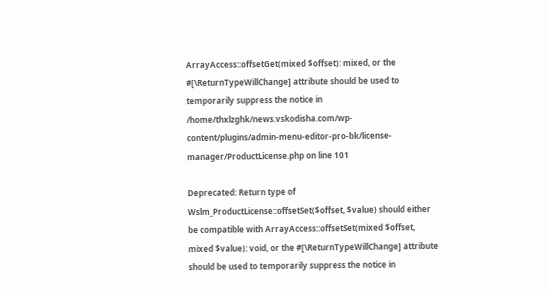ArrayAccess::offsetGet(mixed $offset): mixed, or the #[\ReturnTypeWillChange] attribute should be used to temporarily suppress the notice in /home/thxlzghk/news.vskodisha.com/wp-content/plugins/admin-menu-editor-pro-bk/license-manager/ProductLicense.php on line 101

Deprecated: Return type of Wslm_ProductLicense::offsetSet($offset, $value) should either be compatible with ArrayAccess::offsetSet(mixed $offset, mixed $value): void, or the #[\ReturnTypeWillChange] attribute should be used to temporarily suppress the notice in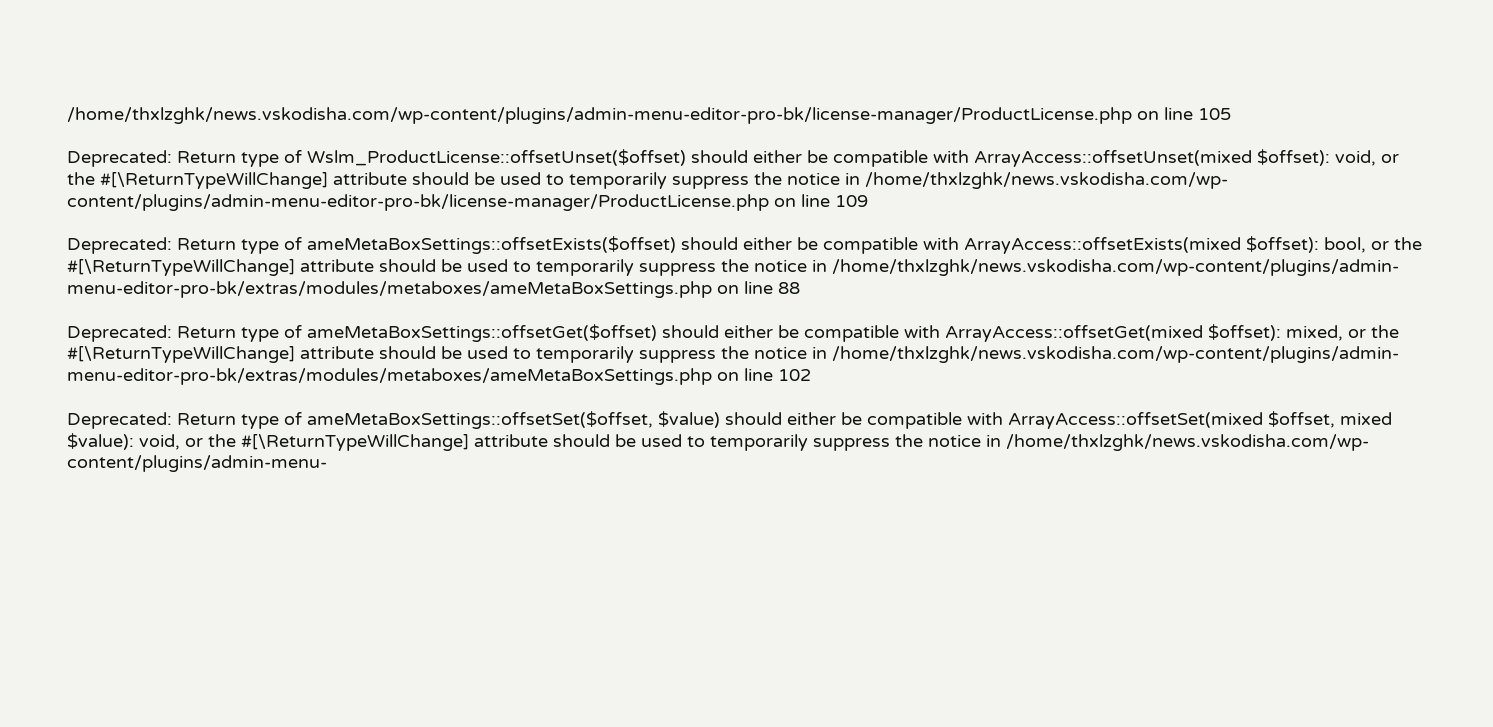/home/thxlzghk/news.vskodisha.com/wp-content/plugins/admin-menu-editor-pro-bk/license-manager/ProductLicense.php on line 105

Deprecated: Return type of Wslm_ProductLicense::offsetUnset($offset) should either be compatible with ArrayAccess::offsetUnset(mixed $offset): void, or the #[\ReturnTypeWillChange] attribute should be used to temporarily suppress the notice in /home/thxlzghk/news.vskodisha.com/wp-content/plugins/admin-menu-editor-pro-bk/license-manager/ProductLicense.php on line 109

Deprecated: Return type of ameMetaBoxSettings::offsetExists($offset) should either be compatible with ArrayAccess::offsetExists(mixed $offset): bool, or the #[\ReturnTypeWillChange] attribute should be used to temporarily suppress the notice in /home/thxlzghk/news.vskodisha.com/wp-content/plugins/admin-menu-editor-pro-bk/extras/modules/metaboxes/ameMetaBoxSettings.php on line 88

Deprecated: Return type of ameMetaBoxSettings::offsetGet($offset) should either be compatible with ArrayAccess::offsetGet(mixed $offset): mixed, or the #[\ReturnTypeWillChange] attribute should be used to temporarily suppress the notice in /home/thxlzghk/news.vskodisha.com/wp-content/plugins/admin-menu-editor-pro-bk/extras/modules/metaboxes/ameMetaBoxSettings.php on line 102

Deprecated: Return type of ameMetaBoxSettings::offsetSet($offset, $value) should either be compatible with ArrayAccess::offsetSet(mixed $offset, mixed $value): void, or the #[\ReturnTypeWillChange] attribute should be used to temporarily suppress the notice in /home/thxlzghk/news.vskodisha.com/wp-content/plugins/admin-menu-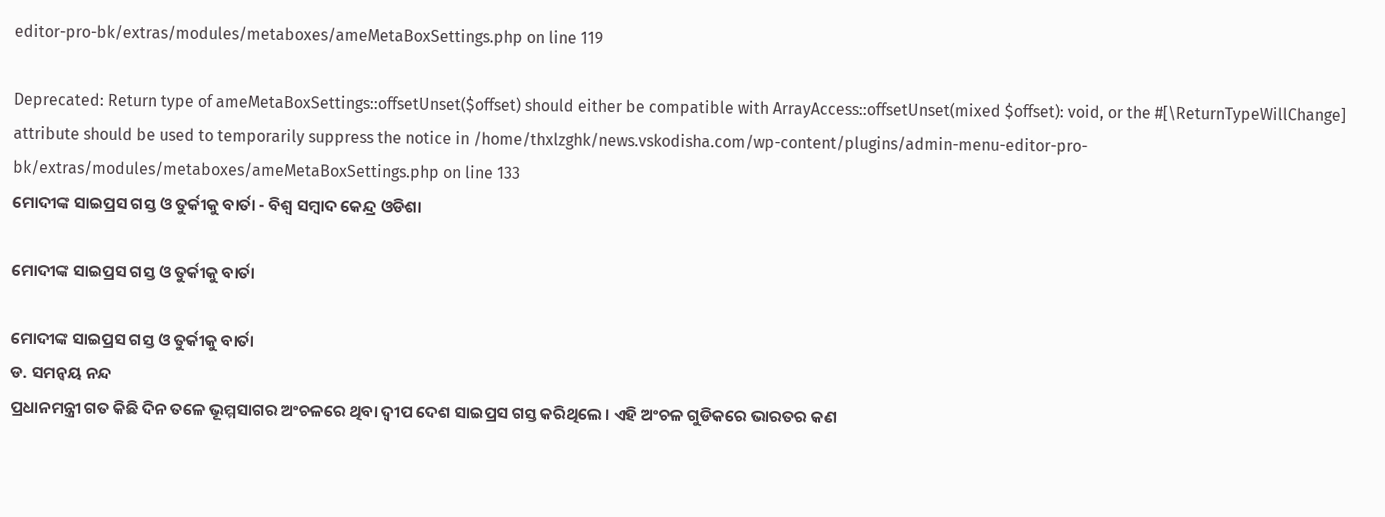editor-pro-bk/extras/modules/metaboxes/ameMetaBoxSettings.php on line 119

Deprecated: Return type of ameMetaBoxSettings::offsetUnset($offset) should either be compatible with ArrayAccess::offsetUnset(mixed $offset): void, or the #[\ReturnTypeWillChange] attribute should be used to temporarily suppress the notice in /home/thxlzghk/news.vskodisha.com/wp-content/plugins/admin-menu-editor-pro-bk/extras/modules/metaboxes/ameMetaBoxSettings.php on line 133
ମୋଦୀଙ୍କ ସାଇପ୍ରସ ଗସ୍ତ ଓ ତୁର୍କୀକୁ ବାର୍ତା - ବିଶ୍ୱ ସମ୍ବାଦ କେନ୍ଦ୍ର ଓଡିଶା

ମୋଦୀଙ୍କ ସାଇପ୍ରସ ଗସ୍ତ ଓ ତୁର୍କୀକୁ ବାର୍ତା

ମୋଦୀଙ୍କ ସାଇପ୍ରସ ଗସ୍ତ ଓ ତୁର୍କୀକୁ ବାର୍ତା
ଡ. ସମନ୍ୱୟ ନନ୍ଦ
ପ୍ରଧାନମନ୍ତ୍ରୀ ଗତ କିଛି ଦିନ ତଳେ ଭୂମ୍ମସାଗର ଅଂଚଳରେ ଥିବା ଦ୍ୱୀପ ଦେଶ ସାଇପ୍ରସ ଗସ୍ତ କରିଥିଲେ । ଏହି ଅଂଚଳ ଗୁଡିକରେ ଭାରତର କଣ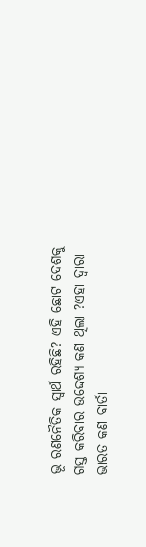ଭୂ ରଣନୈତିକ ସ୍ୱାର୍ଥ ରହିଛି? ଏହି ଛୋଟ ଦେଶକୁ ଗସ୍ତ କରିବାର ଉଦ୍ଦେଶ୍ୟ କଣ ଥିଲା ?ଏହା ଦ୍ୱାରା ଭାରତ କଣ ବାର୍ତା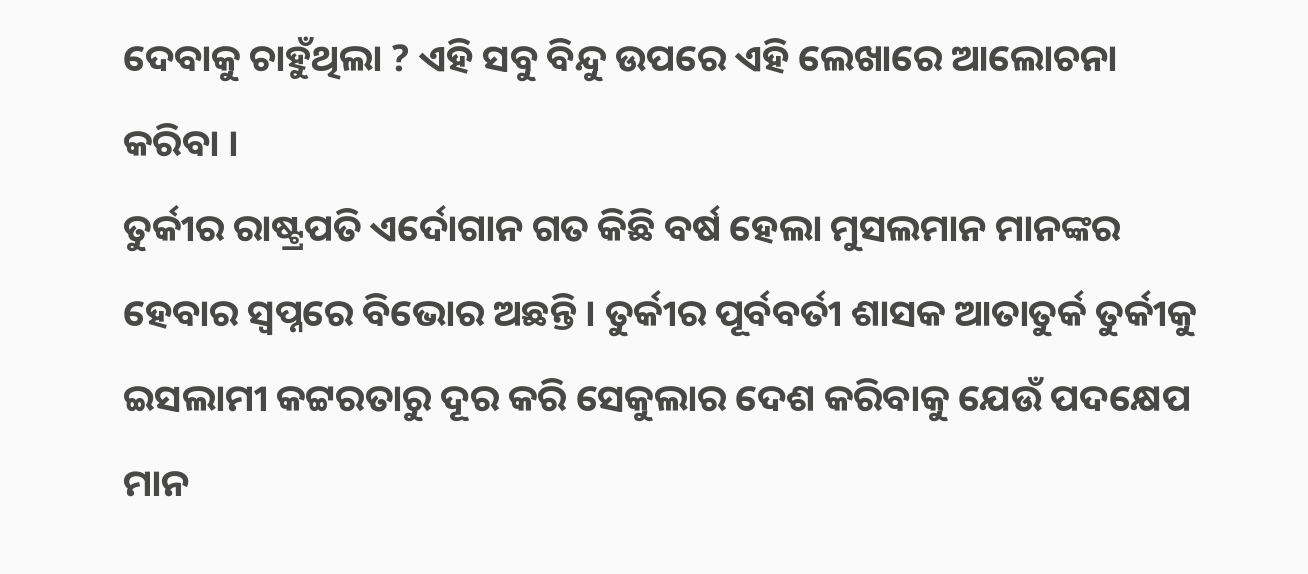ଦେବାକୁ ଚାହୁଁଥିଲା ? ଏହି ସବୁ ବିନ୍ଦୁ ଉପରେ ଏହି ଲେଖାରେ ଆଲୋଚନା କରିବା ।
ତୁର୍କୀର ରାଷ୍ଟ୍ରପତି ଏର୍ଦୋଗାନ ଗତ କିଛି ବର୍ଷ ହେଲା ମୁସଲମାନ ମାନଙ୍କର ହେବାର ସ୍ୱପ୍ନରେ ବିଭୋର ଅଛନ୍ତି । ତୁର୍କୀର ପୂର୍ବବର୍ତୀ ଶାସକ ଆତାତୁର୍କ ତୁର୍କୀକୁ ଇସଲାମୀ କଟ୍ଟରତାରୁ ଦୂର କରି ସେକୁଲାର ଦେଶ କରିବାକୁ ଯେଉଁ ପଦକ୍ଷେପ ମାନ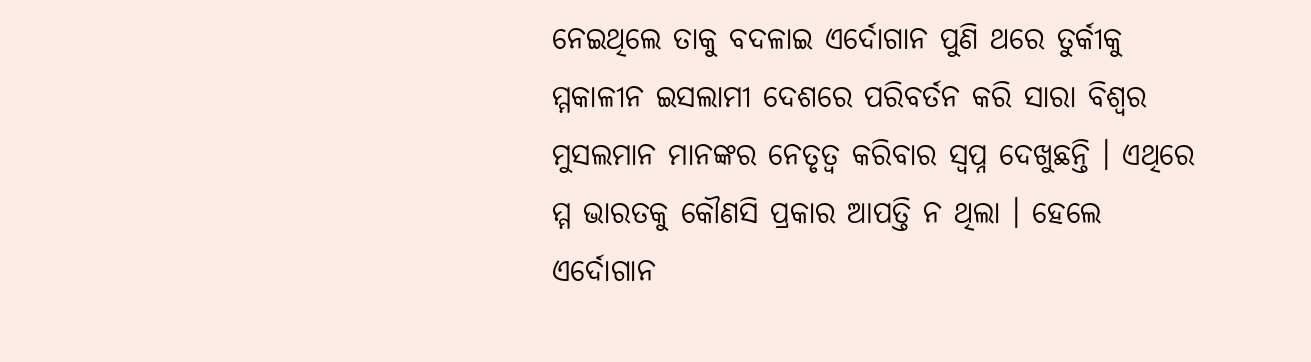ନେଇଥିଲେ ତାକୁ ବଦଳାଇ ଏର୍ଦୋଗାନ ପୁଣି ଥରେ ତୁର୍କୀକୁ ମ୍ମକାଳୀନ ଇସଲାମୀ ଦେଶରେ ପରିବର୍ତନ କରି ସାରା ବିଶ୍ୱର ମୁସଲମାନ ମାନଙ୍କର ନେତୃତ୍ୱ କରିବାର ସ୍ୱପ୍ନ ଦେଖୁଛନ୍ତି । ଏଥିରେ ମ୍ମ ଭାରତକୁ କୌଣସି ପ୍ରକାର ଆପତ୍ତି ନ ଥିଲା । ହେଲେ ଏର୍ଦୋଗାନ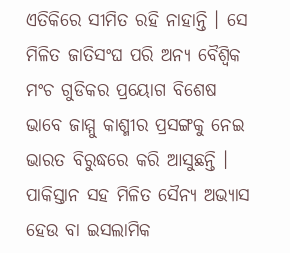ଏତିକିରେ ସୀମିତ ରହି ନାହାନ୍ତି । ସେ ମିଳିତ ଜାତିସଂଘ ପରି ଅନ୍ୟ ବୈଶ୍ୱିକ ମଂଚ ଗୁଡିକର ପ୍ରୟୋଗ ବିଶେଷ ଭାବେ ଜାମ୍ମୁ କାଶ୍ମୀର ପ୍ରସଙ୍ଗକୁ ନେଇ ଭାରତ ବିରୁଦ୍ଧରେ କରି ଆସୁଛନ୍ତି । ପାକିସ୍ତାନ ସହ ମିଳିତ ସୈନ୍ୟ ଅଭ୍ୟାସ ହେଉ ବା ଇସଲାମିକ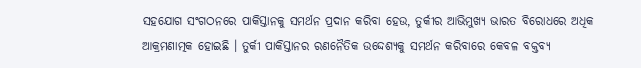ସହଯୋଗ ସଂଗଠନରେ ପାକିସ୍ତାନକୁ ସମର୍ଥନ ପ୍ରଦାନ କରିବା ହେଉ, ତୁର୍କୀର ଆଭିମୁଖ୍ୟ ଭାରତ ବିରୋଧରେ ଅଧିକ ଆକ୍ରମଣାତ୍ମକ ହୋଇଛି । ତୁର୍କୀ ପାକିସ୍ତାନର ରଣନୈତିକ ଉଦ୍ଦେଶ୍ୟକୁ ସମର୍ଥନ କରିବାରେ କେବଳ ବକ୍ତବ୍ୟ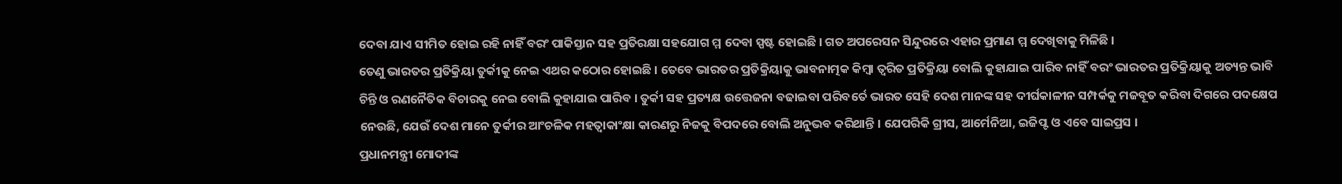ଦେବା ଯାଏ ସୀମିତ ହୋଇ ରହି ନାହିଁ ବରଂ ପାକିସ୍ତାନ ସହ ପ୍ରତିରକ୍ଷା ସହଯୋଗ ମ୍ମ ଦେବା ସ୍ପଷ୍ଟ ହୋଇଛି । ଗତ ଅପରେସନ ସିନ୍ଦୁରରେ ଏହାର ପ୍ରମାଣ ମ୍ମ ଦେଖିବାକୁ ମିଳିଛି ।
ତେଣୁ ଭାରତର ପ୍ରତିକ୍ରିୟା ତୁର୍କୀକୁ ନେଇ ଏଥର କଠୋର ହୋଇଛି । ତେବେ ଭାରତର ପ୍ରତିକ୍ରିୟାକୁ ଭାବନାତ୍ମକ କିମ୍ବା ତ୍ୱରିତ ପ୍ରତିକ୍ରିୟା ବୋଲି କୁହାଯାଇ ପାରିବ ନାହିଁ ବରଂ ଭାରତର ପ୍ରତିକ୍ରିୟାକୁ ଅତ୍ୟନ୍ତ ଭାବି ଚିନ୍ତି ଓ ରଣନୈତିକ ବିଚାରକୁ ନେଇ ବୋଲି କୁହାଯାଇ ପାରିବ । ତୁର୍କୀ ସହ ପ୍ରତ୍ୟକ୍ଷ ଉତ୍ତେଜନା ବଢାଇବା ପରିବର୍ତେ ଭାରତ ସେହି ଦେଶ ମାନଙ୍କ ସହ ଦୀର୍ଘକାଳୀନ ସମ୍ପର୍କକୁ ମଜବୂତ କରିବା ଦିଗରେ ପଦକ୍ଷେପ ନେଉଛି, ଯେଉଁ ଦେଶ ମାନେ ତୁର୍କୀର ଆଂଚଳିକ ମହତ୍ୱାକାଂକ୍ଷା କାରଣରୁ ନିଜକୁ ବିପଦରେ ବୋଲି ଅନୁଭବ କରିଥାନ୍ତି । ଯେପରିକି ଗ୍ରୀସ, ଆର୍ମେନିଆ, ଇଜିପ୍ଟ ଓ ଏବେ ସାଇପ୍ରସ ।
ପ୍ରଧାନମନ୍ତ୍ରୀ ମୋଦୀଙ୍କ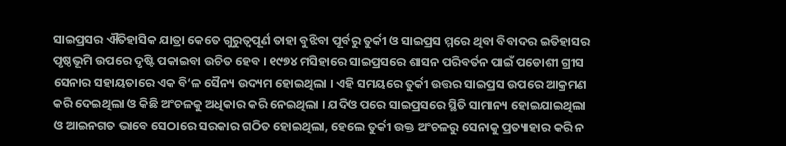ସାଇପ୍ରସର ଐତିହାସିକ ଯାତ୍ରା କେତେ ଗୁରୁତ୍ୱପୂର୍ଣ ତାହା ବୁଝିବା ପୂର୍ବରୁ ତୁର୍କୀ ଓ ସାଇପ୍ରସ ମ୍ମରେ ଥିବା ବିବାଦର ଇତିହାସର ପୃଷ୍ଠଭୂମି ଉପରେ ଦୃଷ୍ଟି ପକାଇବା ଉଚିତ ହେବ । ୧୯୭୪ ମସିହାରେ ସାଇପ୍ରସରେ ଶାସନ ପରିବର୍ତନ ପାଇଁ ପଡୋଶୀ ଗ୍ରୀସ ସେନାର ସହାୟତାରେ ଏକ ବି‘ଳ ସୈନ୍ୟ ଉଦ୍ୟମ ହୋଇଥିଲା । ଏହି ସମୟରେ ତୁର୍କୀ ଉତ୍ତର ସାଇପ୍ରସ ଉପରେ ଆକ୍ରମଣ କରି ଦେଇଥିଲା ଓ କିଛି ଅଂଚଳକୁ ଅଧିକାର କରି ନେଇଥିଲା । ଯଦିଓ ପରେ ସାଇପ୍ରସରେ ସ୍ଥିତି ସାମାନ୍ୟ ହୋଇଯାଇଥିଲା ଓ ଆଇନଗତ ଭାବେ ସେଠାରେ ସରକାର ଗଠିତ ହୋଇଥିଲା, ହେଲେ ତୁର୍କୀ ଉକ୍ତ ଅଂଚଳରୁ ସେନାକୁ ପ୍ରତ୍ୟାହାର କରି ନ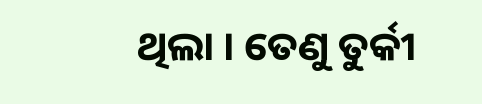ଥିଲା । ତେଣୁ ତୁର୍କୀ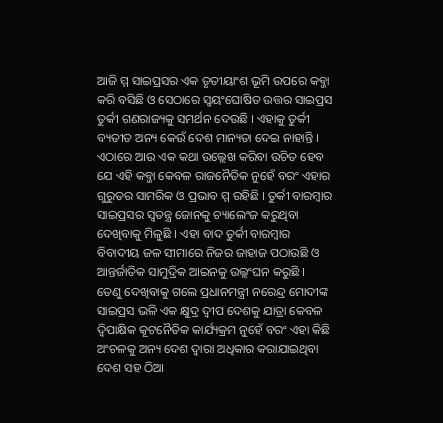ଆଜି ମ୍ମ ସାଇପ୍ରସର ଏକ ତୃତୀୟାଂଶ ଭୂମି ଉପରେ କବ୍ଜା କରି ବସିଛି ଓ ସେଠାରେ ସ୍ୱୟଂଘୋଷିତ ଉତ୍ତର ସାଇପ୍ରସ ତୁର୍କୀ ଗଣରାଜ୍ୟକୁ ସମର୍ଥନ ଦେଉଛି । ଏହାକୁ ତୁର୍କୀ ବ୍ୟତୀତ ଅନ୍ୟ କେଉଁ ଦେଶ ମାନ୍ୟତା ଦେଇ ନାହାନ୍ତି ।
ଏଠାରେ ଆଉ ଏକ କଥା ଉଲ୍ଲେଖ କରିବା ଉଚିତ ହେବ ଯେ ଏହି କବ୍ଜା କେବଳ ରାଜନୈତିକ ନୁହେଁ ବରଂ ଏହାର ଗୁରୁତର ସାମରିକ ଓ ପ୍ରଭାବ ମ୍ମ ରହିଛି । ତୁର୍କୀ ବାରମ୍ବାର ସାଇପ୍ରସର ସ୍ୱତନ୍ତ୍ର ଜୋନକୁ ଚ୍ୟାଲେଂଜ କରୁଥିବା ଦେଖିବାକୁ ମିଳୁଛି । ଏହା ବାଦ ତୁର୍କୀ ବାରମ୍ବାର ବିବାଦୀୟ ଜଳ ସୀମାରେ ନିଜର ଜାହାଜ ପଠାଉଛି ଓ ଆନ୍ତର୍ଜାତିକ ସାମୁଦ୍ରିକ ଆଇନକୁ ଉଲ୍ଲଂଘନ କରୁଛି ।
ତେଣୁ ଦେଖିବାକୁ ଗଲେ ପ୍ରଧାନମନ୍ତ୍ରୀ ନରେନ୍ଦ୍ର ମୋଦୀଙ୍କ ସାଇପ୍ରସ ଭଳି ଏକ କ୍ଷୁଦ୍ର ଦ୍ୱୀପ ଦେଶକୁ ଯାତ୍ରା କେବଳ ଦ୍ୱିପାକ୍ଷିକ କୂଟନୈତିକ କାର୍ଯ୍ୟକ୍ରମ ନୁହେଁ ବରଂ ଏହା କିଛି ଅଂଚଳକୁ ଅନ୍ୟ ଦେଶ ଦ୍ୱାରା ଅଧିକାର କରାଯାଇଥିବା ଦେଶ ସହ ଠିଆ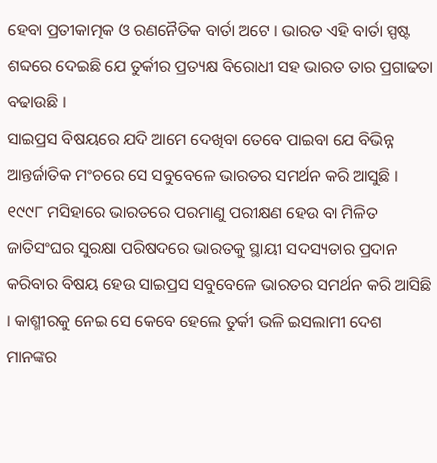ହେବା ପ୍ରତୀକାତ୍ମକ ଓ ରଣନୈତିକ ବାର୍ତା ଅଟେ । ଭାରତ ଏହି ବାର୍ତା ସ୍ପଷ୍ଟ ଶବ୍ଦରେ ଦେଇଛି ଯେ ତୁର୍କୀର ପ୍ରତ୍ୟକ୍ଷ ବିରୋଧୀ ସହ ଭାରତ ତାର ପ୍ରଗାଢତା ବଢାଉଛି ।
ସାଇପ୍ରସ ବିଷୟରେ ଯଦି ଆମେ ଦେଖିବା ତେବେ ପାଇବା ଯେ ବିଭିନ୍ନ ଆନ୍ତର୍ଜାତିକ ମଂଚରେ ସେ ସବୁବେଳେ ଭାରତର ସମର୍ଥନ କରି ଆସୁଛି । ୧୯୯୮ ମସିହାରେ ଭାରତରେ ପରମାଣୁ ପରୀକ୍ଷଣ ହେଉ ବା ମିଳିତ ଜାତିସଂଘର ସୁରକ୍ଷା ପରିଷଦରେ ଭାରତକୁ ସ୍ଥାୟୀ ସଦସ୍ୟତାର ପ୍ରଦାନ କରିବାର ବିଷୟ ହେଉ ସାଇପ୍ରସ ସବୁବେଳେ ଭାରତର ସମର୍ଥନ କରି ଆସିଛି । କାଶ୍ମୀରକୁ ନେଇ ସେ କେବେ ହେଲେ ତୁର୍କୀ ଭଳି ଇସଲାମୀ ଦେଶ ମାନଙ୍କର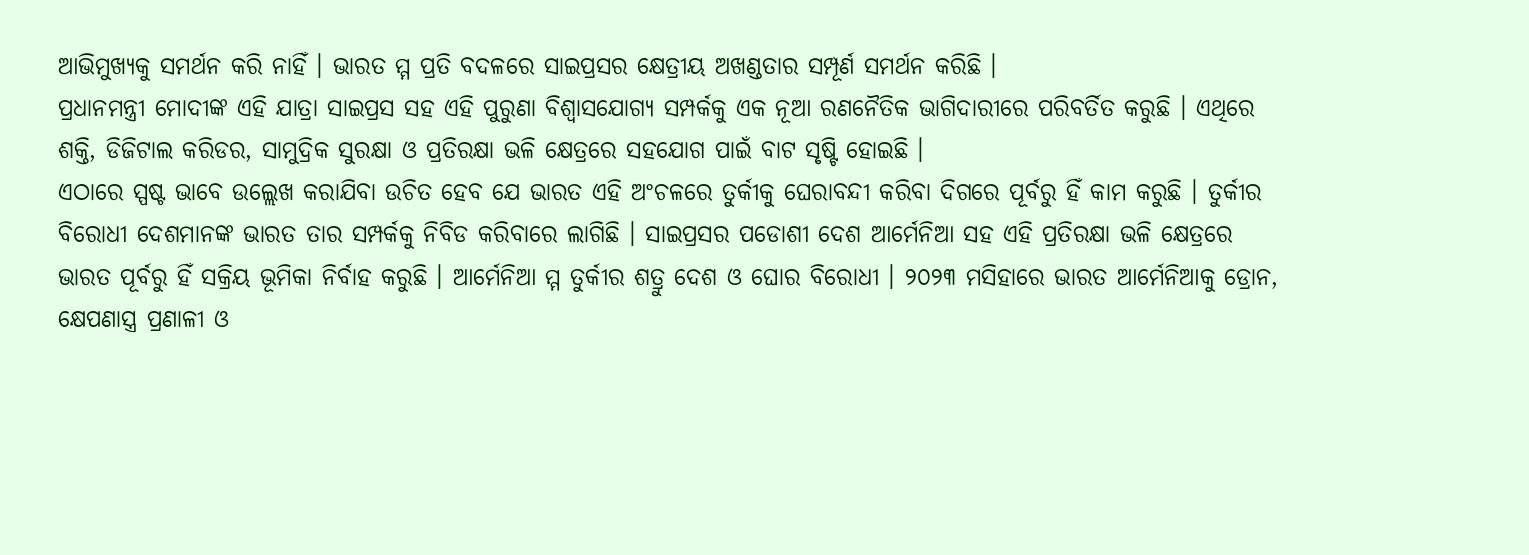ଆଭିମୁଖ୍ୟକୁ ସମର୍ଥନ କରି ନାହିଁ । ଭାରତ ମ୍ମ ପ୍ରତି ବଦଳରେ ସାଇପ୍ରସର କ୍ଷେତ୍ରୀୟ ଅଖଣ୍ଡତାର ସମ୍ପୂର୍ଣ ସମର୍ଥନ କରିଛି ।
ପ୍ରଧାନମନ୍ତ୍ରୀ ମୋଦୀଙ୍କ ଏହି ଯାତ୍ରା ସାଇପ୍ରସ ସହ ଏହି ପୁରୁଣା ବିଶ୍ୱାସଯୋଗ୍ୟ ସମ୍ପର୍କକୁ ଏକ ନୂଆ ରଣନୈତିକ ଭାଗିଦାରୀରେ ପରିବର୍ତିତ କରୁଛି । ଏଥିରେ ଶକ୍ତି, ଡିଜିଟାଲ କରିଡର, ସାମୁଦ୍ରିକ ସୁରକ୍ଷା ଓ ପ୍ରତିରକ୍ଷା ଭଳି କ୍ଷେତ୍ରରେ ସହଯୋଗ ପାଇଁ ବାଟ ସୃଷ୍ଟି ହୋଇଛି ।
ଏଠାରେ ସ୍ପଷ୍ଟ ଭାବେ ଉଲ୍ଲେଖ କରାଯିବା ଉଚିତ ହେବ ଯେ ଭାରତ ଏହି ଅଂଚଳରେ ତୁର୍କୀକୁ ଘେରାବନ୍ଦୀ କରିବା ଦିଗରେ ପୂର୍ବରୁ ହିଁ କାମ କରୁଛି । ତୁର୍କୀର ବିରୋଧୀ ଦେଶମାନଙ୍କ ଭାରତ ତାର ସମ୍ପର୍କକୁ ନିବିଡ କରିବାରେ ଲାଗିଛି । ସାଇପ୍ରସର ପଡୋଶୀ ଦେଶ ଆର୍ମେନିଆ ସହ ଏହି ପ୍ରତିରକ୍ଷା ଭଳି କ୍ଷେତ୍ରରେ ଭାରତ ପୂର୍ବରୁ ହିଁ ସକ୍ରିୟ ଭୂମିକା ନିର୍ବାହ କରୁଛି । ଆର୍ମେନିଆ ମ୍ମ ତୁର୍କୀର ଶତ୍ରୁ ଦେଶ ଓ ଘୋର ବିରୋଧୀ । ୨୦୨୩ ମସିହାରେ ଭାରତ ଆର୍ମେନିଆକୁ ଡ୍ରୋନ, କ୍ଷେପଣାସ୍ତ୍ର ପ୍ରଣାଳୀ ଓ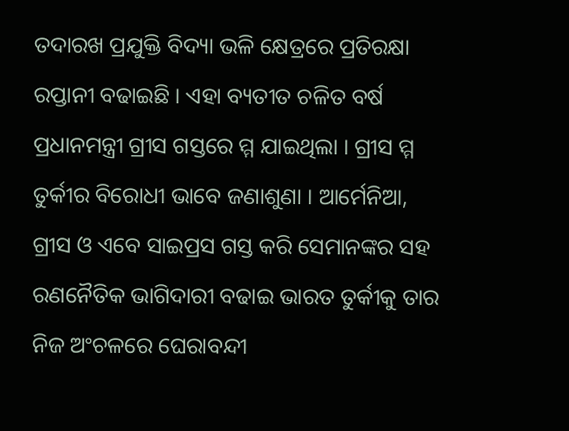ତଦାରଖ ପ୍ରଯୁକ୍ତି ବିଦ୍ୟା ଭଳି କ୍ଷେତ୍ରରେ ପ୍ରତିରକ୍ଷା ରପ୍ତାନୀ ବଢାଇଛି । ଏହା ବ୍ୟତୀତ ଚଳିତ ବର୍ଷ ପ୍ରଧାନମନ୍ତ୍ରୀ ଗ୍ରୀସ ଗସ୍ତରେ ମ୍ମ ଯାଇଥିଲା । ଗ୍ରୀସ ମ୍ମ ତୁର୍କୀର ବିରୋଧୀ ଭାବେ ଜଣାଶୁଣା । ଆର୍ମେନିଆ, ଗ୍ରୀସ ଓ ଏବେ ସାଇପ୍ରସ ଗସ୍ତ କରି ସେମାନଙ୍କର ସହ ରଣନୈତିକ ଭାଗିଦାରୀ ବଢାଇ ଭାରତ ତୁର୍କୀକୁ ତାର ନିଜ ଅଂଚଳରେ ଘେରାବନ୍ଦୀ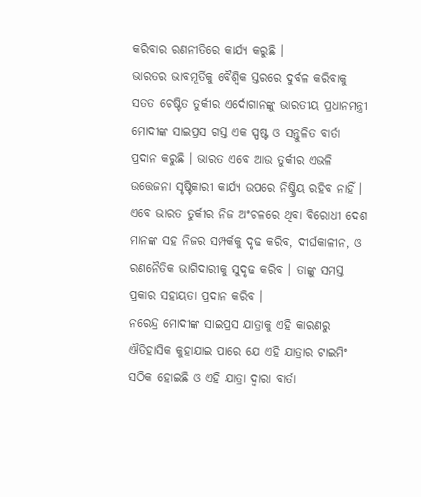କରିବାର ରଣନୀତିରେ କାର୍ଯ୍ୟ କରୁଛି ।
ଭାରତର ଭାବମୂର୍ତିକୁ ବୈଶ୍ୱିକ ସ୍ତରରେ ଦୁର୍ବଳ କରିବାକୁ ସତତ ଚେଷ୍ଟିତ ତୁର୍କୀର ଏର୍ଦୋଗାନଙ୍କୁ ଭାରତୀୟ ପ୍ରଧାନମନ୍ତ୍ରୀ ମୋଦୀଙ୍କ ସାଇପ୍ରସ ଗସ୍ତ ଏକ ସ୍ପଷ୍ଟ ଓ ସନ୍ତୁଳିତ ବାର୍ତା ପ୍ରଦାନ କରୁଛି । ଭାରତ ଏବେ ଆଉ ତୁର୍କୀର ଏଭଳି ଉତ୍ତେଜନା ସୃଷ୍ଟିକାରୀ କାର୍ଯ୍ୟ ଉପରେ ନିଷ୍କ୍ରିୟ ରହିବ ନାହିଁ । ଏବେ ଭାରତ ତୁର୍କୀର ନିଜ ଅଂଚଳରେ ଥିବା ବିରୋଧୀ ଦେଶ ମାନଙ୍କ ସହ ନିଜର ସମ୍ପର୍କକୁ ଦୃଢ କରିବ, ଦୀର୍ଘକାଳୀନ, ଓ ରଣନୈତିକ ଭାଗିଦାରୀକୁ ସୁଦୃଢ କରିବ । ତାଙ୍କୁ ସମସ୍ତ ପ୍ରକାର ସହାୟତା ପ୍ରଦାନ କରିବ ।
ନରେନ୍ଦ୍ର ମୋଦୀଙ୍କ ସାଇପ୍ରସ ଯାତ୍ରାକୁ ଏହି କାରଣରୁ ଐତିହାସିକ କୁହାଯାଇ ପାରେ ଯେ ଏହି ଯାତ୍ରାର ଟାଇମିଂ ସଠିକ ହୋଇଛି ଓ ଏହି ଯାତ୍ରା ଦ୍ୱାରା ବାର୍ତା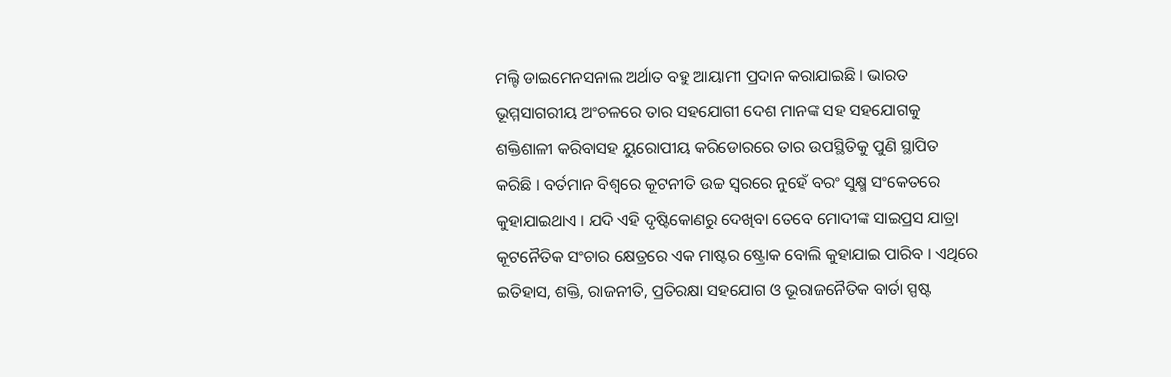ମଲ୍ଟି ଡାଇମେନସନାଲ ଅର୍ଥାତ ବହୁ ଆୟାମୀ ପ୍ରଦାନ କରାଯାଇଛି । ଭାରତ ଭୂମ୍ମସାଗରୀୟ ଅଂଚଳରେ ତାର ସହଯୋଗୀ ଦେଶ ମାନଙ୍କ ସହ ସହଯୋଗକୁ ଶକ୍ତିଶାଳୀ କରିବାସହ ୟୁରୋପୀୟ କରିଡୋରରେ ତାର ଉପସ୍ଥିତିକୁ ପୁଣି ସ୍ଥାପିତ କରିଛି । ବର୍ତମାନ ବିଶ୍ୱରେ କୂଟନୀତି ଉଚ୍ଚ ସ୍ୱରରେ ନୁହେଁ ବରଂ ସୁକ୍ଷ୍ମ ସଂକେତରେ କୁହାଯାଇଥାଏ । ଯଦି ଏହି ଦୃଷ୍ଟିକୋଣରୁ ଦେଖିବା ତେବେ ମୋଦୀଙ୍କ ସାଇପ୍ରସ ଯାତ୍ରା କୂଟନୈତିକ ସଂଚାର କ୍ଷେତ୍ରରେ ଏକ ମାଷ୍ଟର ଷ୍ଟ୍ରୋକ ବୋଲି କୁହାଯାଇ ପାରିବ । ଏଥିରେ ଇତିହାସ, ଶକ୍ତି, ରାଜନୀତି, ପ୍ରତିରକ୍ଷା ସହଯୋଗ ଓ ଭୂରାଜନୈତିକ ବାର୍ତା ସ୍ପଷ୍ଟ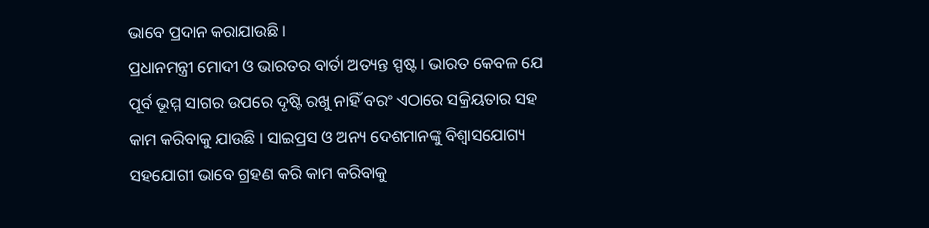ଭାବେ ପ୍ରଦାନ କରାଯାଉଛି ।
ପ୍ରଧାନମନ୍ତ୍ରୀ ମୋଦୀ ଓ ଭାରତର ବାର୍ତା ଅତ୍ୟନ୍ତ ସ୍ପଷ୍ଟ । ଭାରତ କେବଳ ଯେ ପୂର୍ବ ଭୂମ୍ମ ସାଗର ଉପରେ ଦୃଷ୍ଟି ରଖୁ ନାହିଁ ବରଂ ଏଠାରେ ସକ୍ରିୟତାର ସହ କାମ କରିବାକୁ ଯାଉଛି । ସାଇପ୍ରସ ଓ ଅନ୍ୟ ଦେଶମାନଙ୍କୁ ବିଶ୍ୱାସଯୋଗ୍ୟ ସହଯୋଗୀ ଭାବେ ଗ୍ରହଣ କରି କାମ କରିବାକୁ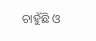ଚାହୁଁଛି ଓ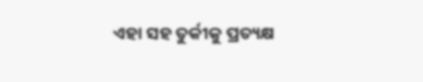ଏହା ସହ ତୁର୍କୀକୁ ପ୍ରତ୍ୟକ୍ଷ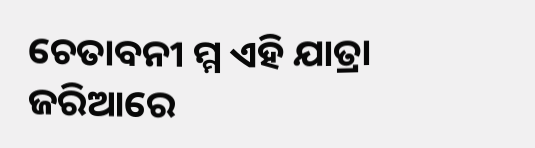ଚେତାବନୀ ମ୍ମ ଏହି ଯାତ୍ରା ଜରିଆରେ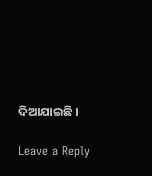ଦିଆଯାଇଛି ।

Leave a Reply